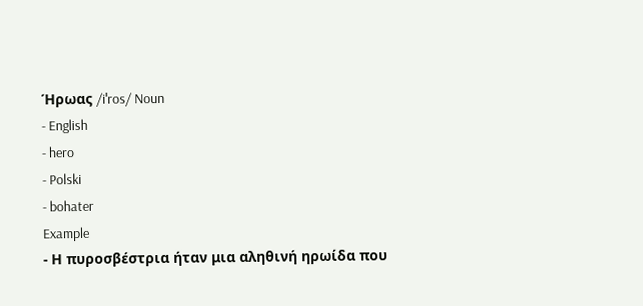Ήρωας /iˈros/ Noun
- English
- hero
- Polski
- bohater
Example
- Η πυροσβέστρια ήταν μια αληθινή ηρωίδα που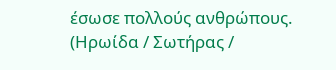έσωσε πολλούς ανθρώπους. (Ηρωίδα / Σωτήρας /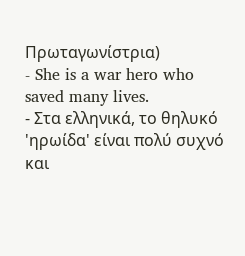Πρωταγωνίστρια)
- She is a war hero who saved many lives.
- Στα ελληνικά, το θηλυκό 'ηρωίδα' είναι πολύ συχνό και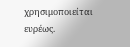χρησιμοποιείται ευρέως.